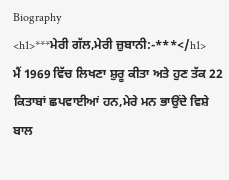Biography
<h1>***ਮੇਰੀ ਗੱਲ,ਮੇਰੀ ਜ਼ੁਬਾਨੀ:-***</h1>
ਮੈਂ 1969 ਵਿੱਚ ਲਿਖਣਾ ਸ਼ੁਰੂ ਕੀਤਾ ਅਤੇ ਹੁਣ ਤੱਕ 22 ਕਿਤਾਬਾਂ ਛਪਵਾਈਆਂ ਹਨ,ਮੇਰੇ ਮਨ ਭਾਉਂਦੇ ਵਿਸ਼ੇ ਬਾਲ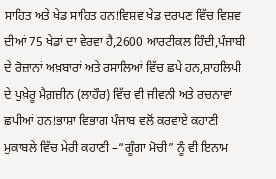ਸਾਹਿਤ ਅਤੇ ਖੇਡ ਸਾਹਿਤ ਹਨ!ਵਿਸ਼ਵ ਖੇਡ ਦਰਪਣ ਵਿੱਚ ਵਿਸ਼ਵ ਦੀਆਂ 75 ਖੇਡਾਂ ਦਾ ਵੇਰਵਾ ਹੈ,2600 ਆਰਟੀਕਲ ਹਿੰਦੀ,ਪੰਜਾਬੀ ਦੇ ਰੋਜ਼ਾਨਾਂ ਅਖ਼ਬਾਰਾਂ ਅਤੇ ਰਸਾਲਿਆਂ ਵਿੱਚ ਛਪੇ ਹਨ,ਸ਼ਾਹਲਿਪੀ ਦੇ ਪੁਖ਼ੇਰੂ ਮੈਗ਼ਜ਼ੀਨ (ਲਾਹੌਰ) ਵਿੱਚ ਵੀ ਜੀਵਨੀ ਅਤੇ ਰਚਨਾਵਾਂ ਛਪੀਆਂ ਹਨ!ਭਾਸ਼ਾ ਵਿਭਾਗ ਪੰਜਾਬ ਵਲੋਂ ਕਰਵਾਏ ਕਹਾਣੀ ਮੁਕਾਬਲੇ ਵਿੱਚ ਮੇਰੀ ਕਹਾਣੀ –“ਗੂੰਗਾ ਮੋਚੀ” ਨੂੰ ਵੀ ਇਨਾਮ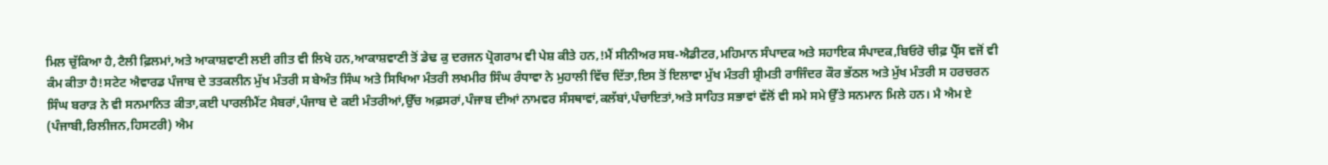ਮਿਲ ਚੁੱਕਿਆ ਹੈ,ਟੈਲੀ ਫ਼ਿਲਮਾਂ,ਅਤੇ ਆਕਾਸ਼ਵਾਣੀ ਲਈ ਗੀਤ ਵੀ ਲਿਖੇ ਹਨ,ਆਕਾਸ਼ਵਾਣੀ ਤੋਂ ਡੇਢ ਕੁ ਦਰਜਨ ਪ੍ਰੋਗਰਾਮ ਵੀ ਪੇਸ਼ ਕੀਤੇ ਹਨ,!ਮੈਂ ਸੀਨੀਅਰ ਸਬ-ਐਡੀਟਰ,ਮਹਿਮਾਨ ਸੰਪਾਦਕ ਅਤੇ ਸਹਾਇਕ ਸੰਪਾਦਕ,ਬਿਓਰੋ ਚੀਫ਼ ਪ੍ਰੈੱਸ ਵਜੋਂ ਵੀ ਕੰਮ ਕੀਤਾ ਹੈ!ਸਟੇਟ ਐਵਾਰਡ ਪੰਜਾਬ ਦੇ ਤਤਕਲੀਨ ਮੁੱਖ ਮੰਤਰੀ ਸ ਬੇਅੰਤ ਸਿੰਘ ਅਤੇ ਸਿਖਿਆ ਮੰਤਰੀ ਲਖਮੀਰ ਸਿੰਘ ਰੰਧਾਵਾ ਨੇ ਮੁਹਾਲੀ ਵਿੱਚ ਦਿੱਤਾ,ਇਸ ਤੋਂ ਇਲਾਵਾ ਮੁੱਖ ਮੰਤਰੀ ਸ਼੍ਰੀਮਤੀ ਰਾਜਿੰਦਰ ਕੌਰ ਭੱਠਲ ਅਤੇ ਮੁੱਖ ਮੰਤਰੀ ਸ ਹਰਚਰਨ ਸਿੰਘ ਬਰਾੜ ਨੇ ਵੀ ਸਨਮਾਨਿਤ ਕੀਤਾ,ਕਈ ਪਾਰਲੀਮੈਂਟ ਮੈਬਰਾਂ,ਪੰਜਾਬ ਦੇ ਕਈ ਮੰਤਰੀਆਂ,ਉੱਚ ਅਫ਼ਸਰਾਂ,ਪੰਜਾਬ ਦੀਆਂ ਨਾਮਵਰ ਸੰਸਥਾਵਾਂ,ਕਲੱਬਾਂ,ਪੰਚਾਇਤਾਂ,ਅਤੇ ਸਾਹਿਤ ਸਭਾਵਾਂ ਵੱਲੋਂ ਵੀ ਸਮੇ ਸਮੇ ਉੱਤੇ ਸਨਮਾਨ ਮਿਲੇ ਹਨ। ਮੈ ਐਮ ਏ (ਪੰਜਾਬੀ,ਰਿਲੀਜਨ,ਹਿਸਟਰੀ) ਐਮ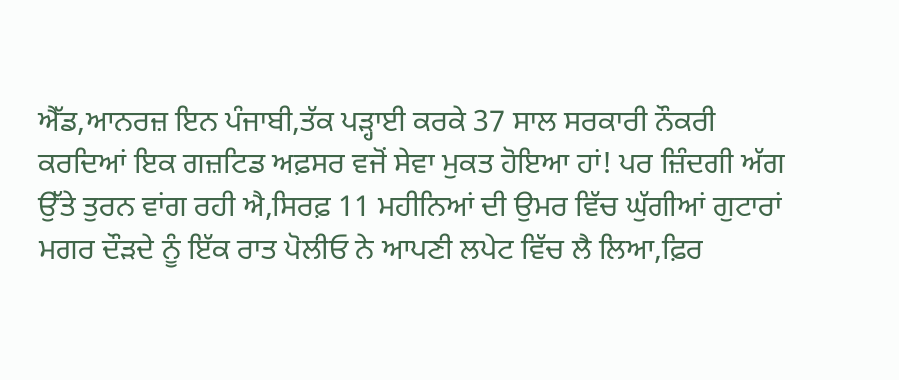ਐੱਡ,ਆਨਰਜ਼ ਇਨ ਪੰਜਾਬੀ,ਤੱਕ ਪੜ੍ਹਾਈ ਕਰਕੇ 37 ਸਾਲ ਸਰਕਾਰੀ ਨੌਕਰੀ ਕਰਦਿਆਂ ਇਕ ਗਜ਼ਟਿਡ ਅਫ਼ਸਰ ਵਜੋਂ ਸੇਵਾ ਮੁਕਤ ਹੋਇਆ ਹਾਂ! ਪਰ ਜ਼ਿੰਦਗੀ ਅੱਗ ਉੱਤੇ ਤੁਰਨ ਵਾਂਗ ਰਹੀ ਐ,ਸਿਰਫ਼ 11 ਮਹੀਨਿਆਂ ਦੀ ਉਮਰ ਵਿੱਚ ਘੁੱਗੀਆਂ ਗੁਟਾਰਾਂ ਮਗਰ ਦੌੜਦੇ ਨੂੰ ਇੱਕ ਰਾਤ ਪੋਲੀਓ ਨੇ ਆਪਣੀ ਲਪੇਟ ਵਿੱਚ ਲੈ ਲਿਆ,ਫ਼ਿਰ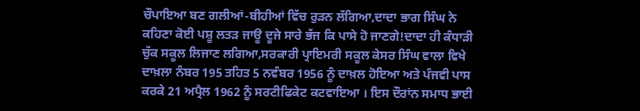ਚੌਪਾਇਆ ਬਣ ਗਲੀਆਂ-ਬੀਹੀਆਂ ਵਿੱਚ ਰੁੜਨ ਲੱਗਿਆ,ਦਾਦਾ ਭਾਗ ਸਿੰਘ ਨੇ ਕਹਿਣਾ ਕੋਈ ਪਸ਼ੂ ਲਤੜ ਜਾਊ ਦੂਜੇ ਸਾਰੇ ਭੱਜ ਕਿ ਪਾਸੇ ਹੋ ਜਾਣਗੇ!ਦਾਦਾ ਹੀ ਕੰਧਾੜੀ ਚੁੱਕ ਸਕੂਲ ਲਿਜਾਣ ਲਗਿਆ,ਸਰਕਾਰੀ ਪ੍ਰਾਇਮਰੀ ਸਕੂਲ ਕੇਸਰ ਸਿੰਘ ਵਾਲਾ ਵਿਖੇ ਦਾਖ਼ਲਾ ਨੰਬਰ 195 ਤਹਿਤ 5 ਨਵੰਬਰ 1956 ਨੂੰ ਦਾਖ਼ਲ ਹੋਇਆ ਅਤੇ ਪੰਜਵੀ ਪਾਸ ਕਰਕੇ 21 ਅਪ੍ਰੈਲ 1962 ਨੂੰ ਸਰਟੀਫਿਕੇਟ ਕਟਵਾਇਆ । ਇਸ ਦੌਰਾਂਨ ਸਮਾਧ ਭਾਈ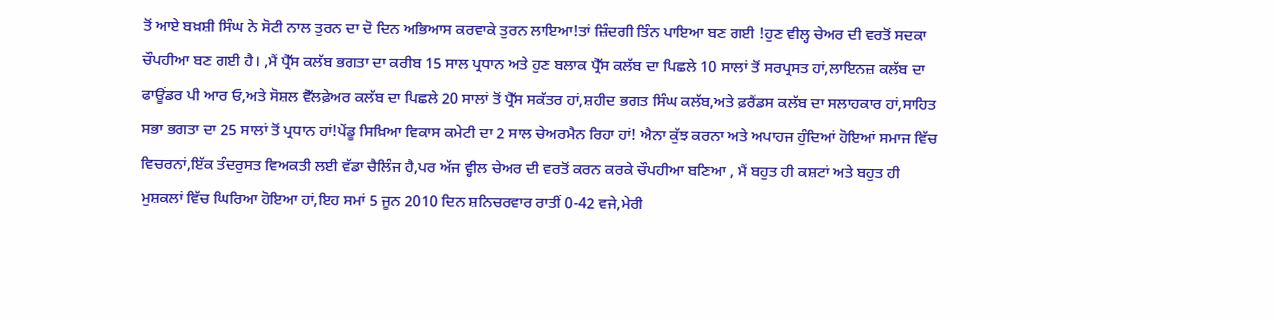ਤੋਂ ਆਏ ਬਖ਼ਸ਼ੀ ਸਿੰਘ ਨੇ ਸੋਟੀ ਨਾਲ ਤੁਰਨ ਦਾ ਦੋ ਦਿਨ ਅਭਿਆਸ ਕਰਵਾਕੇ ਤੁਰਨ ਲਾਇਆ!ਤਾਂ ਜ਼ਿੰਦਗੀ ਤਿੰਨ ਪਾਇਆ ਬਣ ਗਈ !ਹੁਣ ਵੀਲ੍ਹ ਚੇਅਰ ਦੀ ਵਰਤੋਂ ਸਦਕਾ ਚੌਪਹੀਆ ਬਣ ਗਈ ਹੈ। ,ਮੈਂ ਪ੍ਰੈੱਸ ਕਲੱਬ ਭਗਤਾ ਦਾ ਕਰੀਬ 15 ਸਾਲ ਪ੍ਰਧਾਨ ਅਤੇ ਹੁਣ ਬਲਾਕ ਪ੍ਰੈੱਸ ਕਲੱਬ ਦਾ ਪਿਛਲੇ 10 ਸਾਲਾਂ ਤੋਂ ਸਰਪ੍ਰਸਤ ਹਾਂ,ਲਾਇਨਜ਼ ਕਲੱਬ ਦਾ ਫਾਊਂਡਰ ਪੀ ਆਰ ਓ,ਅਤੇ ਸੋਸ਼ਲ ਵੈੱਲਫ਼ੇਅਰ ਕਲੱਬ ਦਾ ਪਿਛਲੇ 20 ਸਾਲਾਂ ਤੋਂ ਪ੍ਰੈੱਸ ਸਕੱਤਰ ਹਾਂ,ਸ਼ਹੀਦ ਭਗਤ ਸਿੰਘ ਕਲੱਬ,ਅਤੇ ਫ਼ਰੈਂਡਸ ਕਲੱਬ ਦਾ ਸਲਾਹਕਾਰ ਹਾਂ,ਸਾਹਿਤ ਸਭਾ ਭਗਤਾ ਦਾ 25 ਸਾਲਾਂ ਤੋਂ ਪ੍ਰਧਾਨ ਹਾਂ!ਪੇਂਡੂ ਸਿਖ਼ਿਆ ਵਿਕਾਸ ਕਮੇਟੀ ਦਾ 2 ਸਾਲ ਚੇਅਰਮੈਨ ਰਿਹਾ ਹਾਂ! ਐਨਾ ਕੁੱਝ ਕਰਨਾ ਅਤੇ ਅਪਾਹਜ ਹੁੰਦਿਆਂ ਹੋਇਆਂ ਸਮਾਜ ਵਿੱਚ ਵਿਚਰਨਾਂ,ਇੱਕ ਤੰਦਰੁਸਤ ਵਿਅਕਤੀ ਲਈ ਵੱਡਾ ਚੈਲਿੰਜ ਹੈ,ਪਰ ਅੱਜ ਵ੍ਹੀਲ ਚੇਅਰ ਦੀ ਵਰਤੋਂ ਕਰਨ ਕਰਕੇ ਚੌਪਹੀਆ ਬਣਿਆ , ਮੈਂ ਬਹੁਤ ਹੀ ਕਸ਼ਟਾਂ ਅਤੇ ਬਹੁਤ ਹੀ ਮੁਸ਼ਕਲਾਂ ਵਿੱਚ ਘਿਰਿਆ ਹੋਇਆ ਹਾਂ,ਇਹ ਸਮਾਂ 5 ਜੂਨ 2010 ਦਿਨ ਸ਼ਨਿਚਰਵਾਰ ਰਾਤੀਂ 0-42 ਵਜੇ,ਮੇਰੀ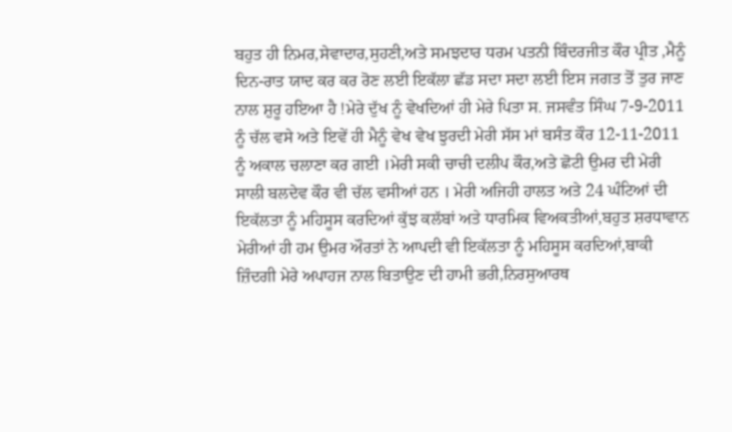ਬਹੁਤ ਹੀ ਨਿਮਰ,ਸੇਵਾਦਾਰ,ਸੁਹਣੀ,ਅਤੇ ਸਮਝਦਾਰ ਧਰਮ ਪਤਨੀ ਬਿੰਦਰਜੀਤ ਕੌਰ ਪ੍ਰੀਤ ,ਮੈਨੂੰ ਦਿਨ-ਰਾਤ ਯਾਦ ਕਰ ਕਰ ਰੋਣ ਲਈ ਇਕੱਲਾ ਛੱਡ ਸਦਾ ਸਦਾ ਲਈ ਇਸ ਜਗਤ ਤੋਂ ਤੁਰ ਜਾਣ ਨਾਲ ਸ਼ੁਰੂ ਹਇਆ ਹੈ !ਮੇਰੇ ਦੁੱਖ ਨੂੰ ਵੇਖਦਿਆਂ ਹੀ ਮੇਰੇ ਪਿਤਾ ਸ. ਜਸਵੰਤ ਸਿੰਘ 7-9-2011 ਨੂੰ ਚੱਲ ਵਸੇ ਅਤੇ ਇਵੇਂ ਹੀ ਮੈਨੂੰ ਵੇਖ ਵੇਖ ਝੁਰਦੀ ਮੇਰੀ ਸੱਸ ਮਾਂ ਬਸੰਤ ਕੌਰ 12-11-2011 ਨੂੰ ਅਕਾਲ ਚਲਾਣਾ ਕਰ ਗਈ ।ਮੇਰੀ ਸਕੀ ਚਾਚੀ ਦਲੀਪ ਕੌਰ,ਅਤੇ ਛੋਟੀ ਉਮਰ ਦੀ ਮੇਰੀ ਸਾਲੀ ਬਲਦੇਵ ਕੌਰ ਵੀ ਚੱਲ ਵਸੀਆਂ ਹਨ । ਮੇਰੀ ਅਜਿਹੀ ਹਾਲਤ ਅਤੇ 24 ਘੰਟਿਆਂ ਦੀ ਇਕੱਲਤਾ ਨੂੰ ਮਹਿਸੂਸ ਕਰਦਿਆਂ ਕੁੱਝ ਕਲੱਬਾਂ ਅਤੇ ਧਾਰਮਿਕ ਵਿਅਕਤੀਆਂ,ਬਹੁਤ ਸ਼ਰਧਾਵਾਨ ਮੇਰੀਆਂ ਹੀ ਹਮ ਉਮਰ ਔਰਤਾਂ ਨੇ ਆਪਦੀ ਵੀ ਇਕੱਲਤਾ ਨੂੰ ਮਹਿਸੂਸ ਕਰਦਿਆਂ,ਬਾਕੀ ਜ਼ਿੰਦਗੀ ਮੇਰੇ ਅਪਾਹਜ ਨਾਲ ਬਿਤਾਉਣ ਦੀ ਹਾਮੀ ਭਰੀ,ਨਿਰਸੁਆਰਥ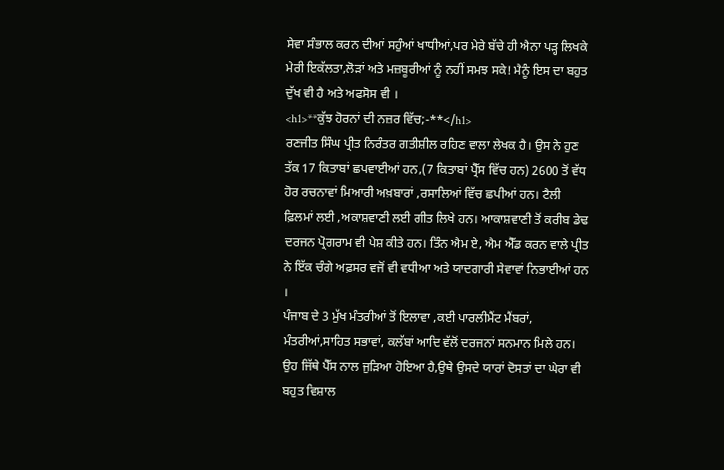ਸੇਵਾ ਸੰਭਾਲ ਕਰਨ ਦੀਆਂ ਸਹੁੰਆਂ ਖਾਧੀਆਂ,ਪਰ ਮੇਰੇ ਬੱਚੇ ਹੀ ਐਨਾ ਪੜ੍ਹ ਲਿਖਕੇ ਮੇਰੀ ਇਕੱਲਤਾ,ਲੋੜਾਂ ਅਤੇ ਮਜ਼ਬੂਰੀਆਂ ਨੂੰ ਨਹੀਂ ਸਮਝ ਸਕੇ! ਮੈਨੂੰ ਇਸ ਦਾ ਬਹੁਤ ਦੁੱਖ ਵੀ ਹੈ ਅਤੇ ਅਫਸੋਸ ਵੀ ।
<h1>**ਕੁੱਝ ਹੋਰਨਾਂ ਦੀ ਨਜ਼ਰ ਵਿੱਚ;-**</h1>
ਰਣਜੀਤ ਸਿੰਘ ਪ੍ਰੀਤ ਨਿਰੰਤਰ ਗਤੀਸ਼ੀਲ ਰਹਿਣ ਵਾਲਾ ਲੇਖਕ ਹੈ। ਉਸ ਨੇ ਹੁਣ ਤੱਕ 17 ਕਿਤਾਬਾਂ ਛਪਵਾਈਆਂ ਹਨ,(7 ਕਿਤਾਬਾਂ ਪ੍ਰੈੱਸ ਵਿੱਚ ਹਨ) 2600 ਤੋਂ ਵੱਧ ਹੋਰ ਰਚਨਾਵਾਂ ਮਿਆਰੀ ਅਖ਼ਬਾਰਾਂ ,ਰਸਾਲਿਆਂ ਵਿੱਚ ਛਪੀਆਂ ਹਨ। ਟੈਲੀ ਫ਼ਿਲਮਾਂ ਲਈ ,ਅਕਾਸ਼ਵਾਣੀ ਲਈ ਗੀਤ ਲਿਖੇ ਹਨ। ਆਕਾਸ਼ਵਾਣੀ ਤੋਂ ਕਰੀਬ ਡੇਢ ਦਰਜਨ ਪ੍ਰੋਗਰਾਮ ਵੀ ਪੇਸ਼ ਕੀਤੇ ਹਨ। ਤਿੰਨ ਐਮ ਏ, ਐਮ ਐੱਡ ਕਰਨ ਵਾਲੇ ਪ੍ਰੀਤ ਨੇ ਇੱਕ ਚੰਗੇ ਅਫ਼ਸਰ ਵਜੋਂ ਵੀ ਵਧੀਆ ਅਤੇ ਯਾਦਗਾਰੀ ਸੇਵਾਵਾਂ ਨਿਭਾਈਆਂ ਹਨ ।
ਪੰਜਾਬ ਦੇ 3 ਮੁੱਖ ਮੰਤਰੀਆਂ ਤੋਂ ਇਲਾਵਾ ,ਕਈ ਪਾਰਲੀਮੈਂਟ ਮੈਂਬਰਾਂ, ਮੰਤਰੀਆਂ,ਸਾਹਿਤ ਸਭਾਵਾਂ, ਕਲੱਬਾਂ ਆਦਿ ਵੱਲੋਂ ਦਰਜਨਾਂ ਸਨਮਾਨ ਮਿਲੇ ਹਨ। ਉਹ ਜਿੱਥੇ ਪੈੱਸ ਨਾਲ ਜੁੜਿਆ ਹੋਇਆ ਹੈ,ਉਥੇ ਉਸਦੇ ਯਾਰਾਂ ਦੋਸਤਾਂ ਦਾ ਘੇਰਾ ਵੀ ਬਹੁਤ ਵਿਸ਼ਾਲ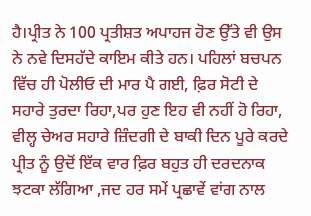ਹੈ।ਪ੍ਰੀਤ ਨੇ 100 ਪ੍ਰਤੀਸ਼ਤ ਅਪਾਹਜ ਹੋਣ ਉੱਤੇ ਵੀ ਉਸ ਨੇ ਨਵੇ ਦਿਸਹੱਦੇ ਕਾਇਮ ਕੀਤੇ ਹਨ। ਪਹਿਲਾਂ ਬਚਪਨ ਵਿੱਚ ਹੀ ਪੋਲੀਓ ਦੀ ਮਾਰ ਪੈ ਗਈ, ਫ਼ਿਰ ਸੋਟੀ ਦੇ ਸਹਾਰੇ ਤੁਰਦਾ ਰਿਹਾ,ਪਰ ਹੁਣ ਇਹ ਵੀ ਨਹੀਂ ਹੋ ਰਿਹਾ, ਵੀਲ੍ਹ ਚੇਅਰ ਸਹਾਰੇ ਜ਼ਿੰਦਗੀ ਦੇ ਬਾਕੀ ਦਿਨ ਪੂਰੇ ਕਰਦੇ ਪ੍ਰੀਤ ਨੂੰ ਉਦੋਂ ਇੱਕ ਵਾਰ ਫ਼ਿਰ ਬਹੁਤ ਹੀ ਦਰਦਨਾਕ ਝਟਕਾ ਲੱਗਿਆ ,ਜਦ ਹਰ ਸਮੇਂ ਪ੍ਰਛਾਵੇਂ ਵਾਂਗ ਨਾਲ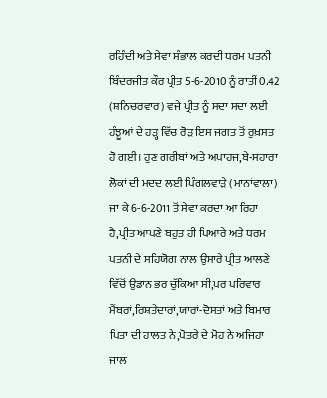ਰਹਿੰਦੀ ਅਤੇ ਸੇਵਾ ਸੰਭਾਲ ਕਰਦੀ ਧਰਮ ਪਤਨੀ ਬਿੰਦਰਜੀਤ ਕੌਰ ਪ੍ਰੀਤ 5-6-2010 ਨੂੰ ਰਾਤੀਂ 0.42 (ਸ਼ਨਿਚਰਵਾਰ) ਵਜੇ ਪ੍ਰੀਤ ਨੂੰ ਸਦਾ ਸਦਾ ਲਈ ਹੰਝੂਆਂ ਦੇ ਹੜ੍ਹ ਵਿੱਚ ਰੋੜ ਇਸ ਜਗਤ ਤੋਂ ਰੁਖ਼ਸਤ ਹੋ ਗਈ। ਹੁਣ ਗਰੀਬਾਂ ਅਤੇ ਅਪਾਹਜ,ਬੇ-ਸਹਾਰਾ ਲੋਕਾਂ ਦੀ ਮਦਦ ਲਈ ਪਿੰਗਲਵਾੜੇ (ਮਾਨਾਂਵਾਲਾ) ਜਾ ਕੇ 6-6-2011 ਤੋਂ ਸੇਵਾ ਕਰਦਾ ਆ ਰਿਹਾ ਹੈ,ਪ੍ਰੀਤ ਆਪਣੇ ਬਹੁਤ ਹੀ ਪਿਆਰੇ ਅਤੇ ਧਰਮ ਪਤਨੀ ਦੇ ਸਹਿਯੋਗ ਨਾਲ ਉਸਾਰੇ ਪ੍ਰੀਤ ਆਲਣੇ ਵਿੱਚੋਂ ਉਡਾਨ ਭਰ ਚੁੱਕਿਆ ਸੀ,ਪਰ ਪਰਿਵਾਰ ਮੈਂਬਰਾਂ,ਰਿਸ਼ਤੇਦਾਰਾਂ,ਯਾਰਾਂ-ਦੋਸਤਾਂ ਅਤੇ ਬਿਮਾਰ ਪਿਤਾ ਦੀ ਹਾਲਤ ਨੇ,ਪੋਤਰੇ ਦੇ ਮੋਹ ਨੇ ਅਜਿਹਾ ਜਾਲ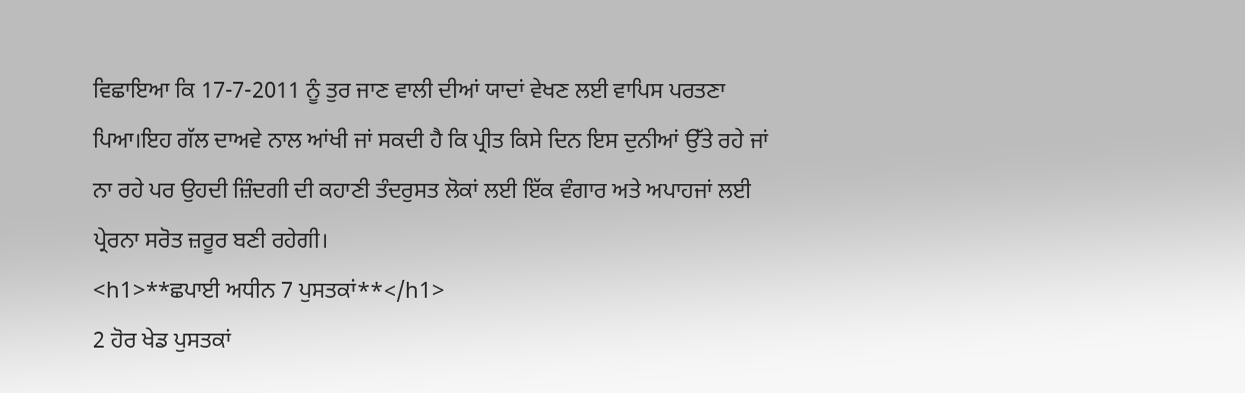ਵਿਛਾਇਆ ਕਿ 17-7-2011 ਨੂੰ ਤੁਰ ਜਾਣ ਵਾਲੀ ਦੀਆਂ ਯਾਦਾਂ ਵੇਖਣ ਲਈ ਵਾਪਿਸ ਪਰਤਣਾ ਪਿਆ।ਇਹ ਗੱਲ ਦਾਅਵੇ ਨਾਲ ਆਂਖੀ ਜਾਂ ਸਕਦੀ ਹੈ ਕਿ ਪ੍ਰੀਤ ਕਿਸੇ ਦਿਨ ਇਸ ਦੁਨੀਆਂ ਉੱਤੇ ਰਹੇ ਜਾਂ ਨਾ ਰਹੇ ਪਰ ਉਹਦੀ ਜ਼ਿੰਦਗੀ ਦੀ ਕਹਾਣੀ ਤੰਦਰੁਸਤ ਲੋਕਾਂ ਲਈ ਇੱਕ ਵੰਗਾਰ ਅਤੇ ਅਪਾਹਜਾਂ ਲਈ ਪ੍ਰੇਰਨਾ ਸਰੋਤ ਜ਼ਰੂਰ ਬਣੀ ਰਹੇਗੀ।
<h1>**ਛਪਾਈ ਅਧੀਨ 7 ਪੁਸਤਕਾਂ**</h1>
2 ਹੋਰ ਖੇਡ ਪੁਸਤਕਾਂ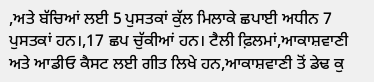,ਅਤੇ ਬੱਚਿਆਂ ਲਈ 5 ਪੁਸਤਕਾਂ ਕੁੱਲ ਮਿਲਾਕੇ ਛਪਾਈ ਅਧੀਨ 7 ਪੁਸਤਕਾਂ ਹਨ।,17 ਛਪ ਚੁੱਕੀਆਂ ਹਨ। ਟੈਲੀ ਫ਼ਿਲਮਾਂ,ਆਕਾਸ਼ਵਾਣੀ ਅਤੇ ਆਡੀਓ ਕੈਸਟ ਲਈ ਗੀਤ ਲਿਖੇ ਹਨ,ਆਕਾਸ਼ਵਾਣੀ ਤੋਂ ਡੇਢ ਕੁ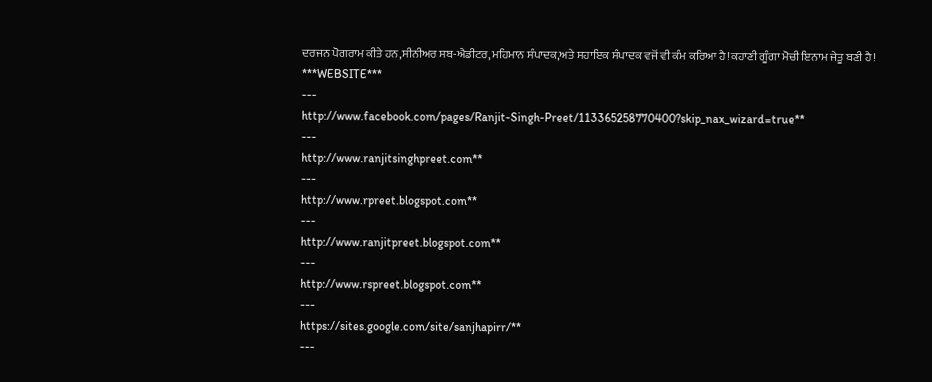ਦਰਜਨ ਪੋਗਰਾਮ ਕੀਤੇ ਹਨ,ਸੀਨੀਅਰ ਸਬ-ਐਡੀਟਰ,ਮਹਿਮਾਨ ਸੰਪਾਦਕ,ਅਤੇ ਸਹਾਇਕ ਸੰਪਾਦਕ ਵਜੋਂ ਵੀ ਕੰਮ ਕਰਿਆ ਹੈ!ਕਹਾਣੀ ਗੂੰਗਾ ਮੋਚੀ ਇਨਾਮ ਜੇਤੂ ਬਣੀ ਹੈ!
***WEBSITE***
---
http://www.facebook.com/pages/Ranjit-Singh-Preet/113365258770400?skip_nax_wizard=true**
---
http://www.ranjitsinghpreet.com**
---
http://www.rpreet.blogspot.com**
---
http://www.ranjitpreet.blogspot.com**
---
http://www.rspreet.blogspot.com**
---
https://sites.google.com/site/sanjhapirr/**
---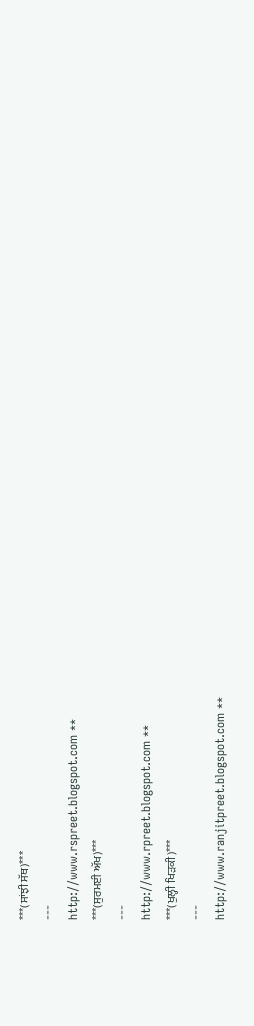***(ਸਾਂਝੀ ਸੱਥ)***
---
http://www.rspreet.blogspot.com **
***(ਸੁਰਮਈ ਅੱਖ)***
---
http://www.rpreet.blogspot.com **
***(ਖੁਲ੍ਹੀ ਖਿੜਕੀ)***
---
http://www.ranjitpreet.blogspot.com **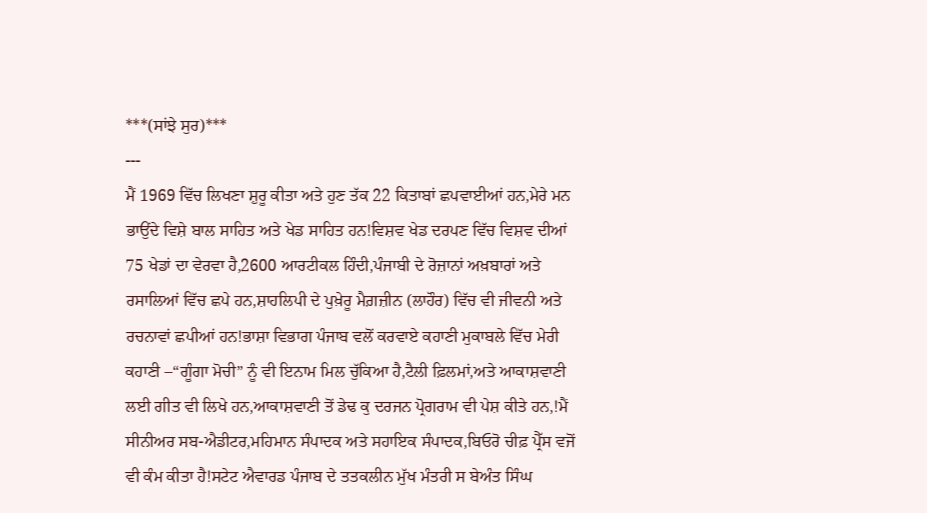***(ਸਾਂਝੇ ਸੁਰ)***
---
ਮੈਂ 1969 ਵਿੱਚ ਲਿਖਣਾ ਸ਼ੁਰੂ ਕੀਤਾ ਅਤੇ ਹੁਣ ਤੱਕ 22 ਕਿਤਾਬਾਂ ਛਪਵਾਈਆਂ ਹਨ,ਮੇਰੇ ਮਨ ਭਾਉਂਦੇ ਵਿਸ਼ੇ ਬਾਲ ਸਾਹਿਤ ਅਤੇ ਖੇਡ ਸਾਹਿਤ ਹਨ!ਵਿਸ਼ਵ ਖੇਡ ਦਰਪਣ ਵਿੱਚ ਵਿਸ਼ਵ ਦੀਆਂ 75 ਖੇਡਾਂ ਦਾ ਵੇਰਵਾ ਹੈ,2600 ਆਰਟੀਕਲ ਹਿੰਦੀ,ਪੰਜਾਬੀ ਦੇ ਰੋਜ਼ਾਨਾਂ ਅਖ਼ਬਾਰਾਂ ਅਤੇ ਰਸਾਲਿਆਂ ਵਿੱਚ ਛਪੇ ਹਨ,ਸ਼ਾਹਲਿਪੀ ਦੇ ਪੁਖ਼ੇਰੂ ਮੈਗ਼ਜ਼ੀਨ (ਲਾਹੌਰ) ਵਿੱਚ ਵੀ ਜੀਵਨੀ ਅਤੇ ਰਚਨਾਵਾਂ ਛਪੀਆਂ ਹਨ!ਭਾਸ਼ਾ ਵਿਭਾਗ ਪੰਜਾਬ ਵਲੋਂ ਕਰਵਾਏ ਕਹਾਣੀ ਮੁਕਾਬਲੇ ਵਿੱਚ ਮੇਰੀ ਕਹਾਣੀ –“ਗੂੰਗਾ ਮੋਚੀ” ਨੂੰ ਵੀ ਇਨਾਮ ਮਿਲ ਚੁੱਕਿਆ ਹੈ,ਟੈਲੀ ਫ਼ਿਲਮਾਂ,ਅਤੇ ਆਕਾਸ਼ਵਾਣੀ ਲਈ ਗੀਤ ਵੀ ਲਿਖੇ ਹਨ,ਆਕਾਸ਼ਵਾਣੀ ਤੋਂ ਡੇਢ ਕੁ ਦਰਜਨ ਪ੍ਰੋਗਰਾਮ ਵੀ ਪੇਸ਼ ਕੀਤੇ ਹਨ,!ਮੈਂ ਸੀਨੀਅਰ ਸਬ-ਐਡੀਟਰ,ਮਹਿਮਾਨ ਸੰਪਾਦਕ ਅਤੇ ਸਹਾਇਕ ਸੰਪਾਦਕ,ਬਿਓਰੋ ਚੀਫ਼ ਪ੍ਰੈੱਸ ਵਜੋਂ ਵੀ ਕੰਮ ਕੀਤਾ ਹੈ!ਸਟੇਟ ਐਵਾਰਡ ਪੰਜਾਬ ਦੇ ਤਤਕਲੀਨ ਮੁੱਖ ਮੰਤਰੀ ਸ ਬੇਅੰਤ ਸਿੰਘ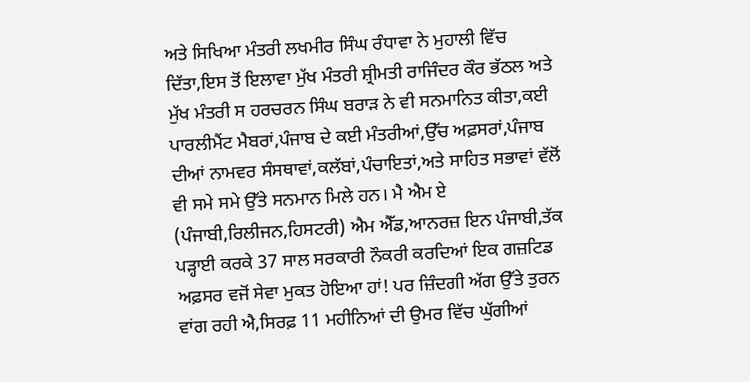ਅਤੇ ਸਿਖਿਆ ਮੰਤਰੀ ਲਖਮੀਰ ਸਿੰਘ ਰੰਧਾਵਾ ਨੇ ਮੁਹਾਲੀ ਵਿੱਚ ਦਿੱਤਾ,ਇਸ ਤੋਂ ਇਲਾਵਾ ਮੁੱਖ ਮੰਤਰੀ ਸ਼੍ਰੀਮਤੀ ਰਾਜਿੰਦਰ ਕੌਰ ਭੱਠਲ ਅਤੇ ਮੁੱਖ ਮੰਤਰੀ ਸ ਹਰਚਰਨ ਸਿੰਘ ਬਰਾੜ ਨੇ ਵੀ ਸਨਮਾਨਿਤ ਕੀਤਾ,ਕਈ ਪਾਰਲੀਮੈਂਟ ਮੈਬਰਾਂ,ਪੰਜਾਬ ਦੇ ਕਈ ਮੰਤਰੀਆਂ,ਉੱਚ ਅਫ਼ਸਰਾਂ,ਪੰਜਾਬ ਦੀਆਂ ਨਾਮਵਰ ਸੰਸਥਾਵਾਂ,ਕਲੱਬਾਂ,ਪੰਚਾਇਤਾਂ,ਅਤੇ ਸਾਹਿਤ ਸਭਾਵਾਂ ਵੱਲੋਂ ਵੀ ਸਮੇ ਸਮੇ ਉੱਤੇ ਸਨਮਾਨ ਮਿਲੇ ਹਨ। ਮੈ ਐਮ ਏ (ਪੰਜਾਬੀ,ਰਿਲੀਜਨ,ਹਿਸਟਰੀ) ਐਮ ਐੱਡ,ਆਨਰਜ਼ ਇਨ ਪੰਜਾਬੀ,ਤੱਕ ਪੜ੍ਹਾਈ ਕਰਕੇ 37 ਸਾਲ ਸਰਕਾਰੀ ਨੌਕਰੀ ਕਰਦਿਆਂ ਇਕ ਗਜ਼ਟਿਡ ਅਫ਼ਸਰ ਵਜੋਂ ਸੇਵਾ ਮੁਕਤ ਹੋਇਆ ਹਾਂ! ਪਰ ਜ਼ਿੰਦਗੀ ਅੱਗ ਉੱਤੇ ਤੁਰਨ ਵਾਂਗ ਰਹੀ ਐ,ਸਿਰਫ਼ 11 ਮਹੀਨਿਆਂ ਦੀ ਉਮਰ ਵਿੱਚ ਘੁੱਗੀਆਂ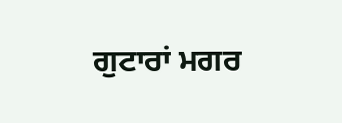ਗੁਟਾਰਾਂ ਮਗਰ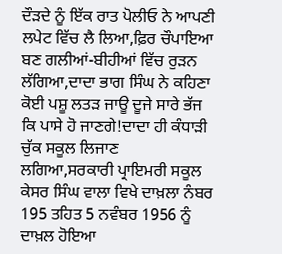ਦੌੜਦੇ ਨੂੰ ਇੱਕ ਰਾਤ ਪੋਲੀਓ ਨੇ ਆਪਣੀ ਲਪੇਟ ਵਿੱਚ ਲੈ ਲਿਆ,ਫ਼ਿਰ ਚੌਪਾਇਆ ਬਣ ਗਲੀਆਂ-ਬੀਹੀਆਂ ਵਿੱਚ ਰੁੜਨ ਲੱਗਿਆ,ਦਾਦਾ ਭਾਗ ਸਿੰਘ ਨੇ ਕਹਿਣਾ ਕੋਈ ਪਸ਼ੂ ਲਤੜ ਜਾਊ ਦੂਜੇ ਸਾਰੇ ਭੱਜ ਕਿ ਪਾਸੇ ਹੋ ਜਾਣਗੇ!ਦਾਦਾ ਹੀ ਕੰਧਾੜੀ ਚੁੱਕ ਸਕੂਲ ਲਿਜਾਣ ਲਗਿਆ,ਸਰਕਾਰੀ ਪ੍ਰਾਇਮਰੀ ਸਕੂਲ ਕੇਸਰ ਸਿੰਘ ਵਾਲਾ ਵਿਖੇ ਦਾਖ਼ਲਾ ਨੰਬਰ 195 ਤਹਿਤ 5 ਨਵੰਬਰ 1956 ਨੂੰ ਦਾਖ਼ਲ ਹੋਇਆ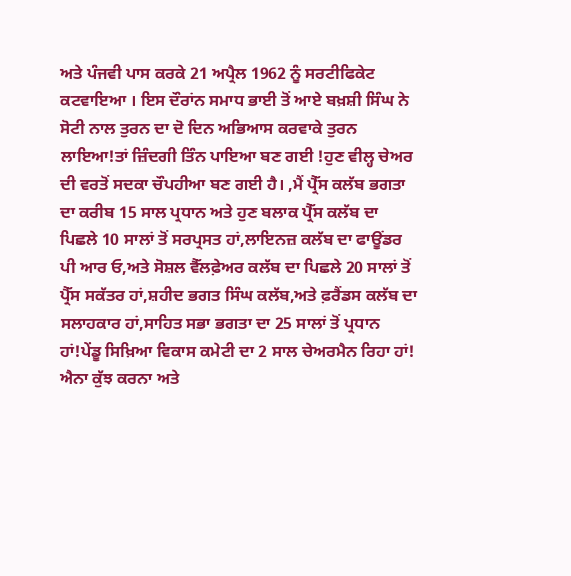ਅਤੇ ਪੰਜਵੀ ਪਾਸ ਕਰਕੇ 21 ਅਪ੍ਰੈਲ 1962 ਨੂੰ ਸਰਟੀਫਿਕੇਟ ਕਟਵਾਇਆ । ਇਸ ਦੌਰਾਂਨ ਸਮਾਧ ਭਾਈ ਤੋਂ ਆਏ ਬਖ਼ਸ਼ੀ ਸਿੰਘ ਨੇ ਸੋਟੀ ਨਾਲ ਤੁਰਨ ਦਾ ਦੋ ਦਿਨ ਅਭਿਆਸ ਕਰਵਾਕੇ ਤੁਰਨ ਲਾਇਆ!ਤਾਂ ਜ਼ਿੰਦਗੀ ਤਿੰਨ ਪਾਇਆ ਬਣ ਗਈ !ਹੁਣ ਵੀਲ੍ਹ ਚੇਅਰ ਦੀ ਵਰਤੋਂ ਸਦਕਾ ਚੌਪਹੀਆ ਬਣ ਗਈ ਹੈ। ,ਮੈਂ ਪ੍ਰੈੱਸ ਕਲੱਬ ਭਗਤਾ ਦਾ ਕਰੀਬ 15 ਸਾਲ ਪ੍ਰਧਾਨ ਅਤੇ ਹੁਣ ਬਲਾਕ ਪ੍ਰੈੱਸ ਕਲੱਬ ਦਾ ਪਿਛਲੇ 10 ਸਾਲਾਂ ਤੋਂ ਸਰਪ੍ਰਸਤ ਹਾਂ,ਲਾਇਨਜ਼ ਕਲੱਬ ਦਾ ਫਾਊਂਡਰ ਪੀ ਆਰ ਓ,ਅਤੇ ਸੋਸ਼ਲ ਵੈੱਲਫ਼ੇਅਰ ਕਲੱਬ ਦਾ ਪਿਛਲੇ 20 ਸਾਲਾਂ ਤੋਂ ਪ੍ਰੈੱਸ ਸਕੱਤਰ ਹਾਂ,ਸ਼ਹੀਦ ਭਗਤ ਸਿੰਘ ਕਲੱਬ,ਅਤੇ ਫ਼ਰੈਂਡਸ ਕਲੱਬ ਦਾ ਸਲਾਹਕਾਰ ਹਾਂ,ਸਾਹਿਤ ਸਭਾ ਭਗਤਾ ਦਾ 25 ਸਾਲਾਂ ਤੋਂ ਪ੍ਰਧਾਨ ਹਾਂ!ਪੇਂਡੂ ਸਿਖ਼ਿਆ ਵਿਕਾਸ ਕਮੇਟੀ ਦਾ 2 ਸਾਲ ਚੇਅਰਮੈਨ ਰਿਹਾ ਹਾਂ! ਐਨਾ ਕੁੱਝ ਕਰਨਾ ਅਤੇ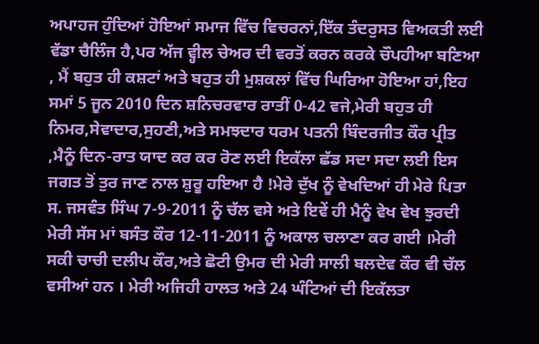ਅਪਾਹਜ ਹੁੰਦਿਆਂ ਹੋਇਆਂ ਸਮਾਜ ਵਿੱਚ ਵਿਚਰਨਾਂ,ਇੱਕ ਤੰਦਰੁਸਤ ਵਿਅਕਤੀ ਲਈ ਵੱਡਾ ਚੈਲਿੰਜ ਹੈ,ਪਰ ਅੱਜ ਵ੍ਹੀਲ ਚੇਅਰ ਦੀ ਵਰਤੋਂ ਕਰਨ ਕਰਕੇ ਚੌਪਹੀਆ ਬਣਿਆ , ਮੈਂ ਬਹੁਤ ਹੀ ਕਸ਼ਟਾਂ ਅਤੇ ਬਹੁਤ ਹੀ ਮੁਸ਼ਕਲਾਂ ਵਿੱਚ ਘਿਰਿਆ ਹੋਇਆ ਹਾਂ,ਇਹ ਸਮਾਂ 5 ਜੂਨ 2010 ਦਿਨ ਸ਼ਨਿਚਰਵਾਰ ਰਾਤੀਂ 0-42 ਵਜੇ,ਮੇਰੀ ਬਹੁਤ ਹੀ ਨਿਮਰ,ਸੇਵਾਦਾਰ,ਸੁਹਣੀ,ਅਤੇ ਸਮਝਦਾਰ ਧਰਮ ਪਤਨੀ ਬਿੰਦਰਜੀਤ ਕੌਰ ਪ੍ਰੀਤ ,ਮੈਨੂੰ ਦਿਨ-ਰਾਤ ਯਾਦ ਕਰ ਕਰ ਰੋਣ ਲਈ ਇਕੱਲਾ ਛੱਡ ਸਦਾ ਸਦਾ ਲਈ ਇਸ ਜਗਤ ਤੋਂ ਤੁਰ ਜਾਣ ਨਾਲ ਸ਼ੁਰੂ ਹਇਆ ਹੈ !ਮੇਰੇ ਦੁੱਖ ਨੂੰ ਵੇਖਦਿਆਂ ਹੀ ਮੇਰੇ ਪਿਤਾ ਸ. ਜਸਵੰਤ ਸਿੰਘ 7-9-2011 ਨੂੰ ਚੱਲ ਵਸੇ ਅਤੇ ਇਵੇਂ ਹੀ ਮੈਨੂੰ ਵੇਖ ਵੇਖ ਝੁਰਦੀ ਮੇਰੀ ਸੱਸ ਮਾਂ ਬਸੰਤ ਕੌਰ 12-11-2011 ਨੂੰ ਅਕਾਲ ਚਲਾਣਾ ਕਰ ਗਈ ।ਮੇਰੀ ਸਕੀ ਚਾਚੀ ਦਲੀਪ ਕੌਰ,ਅਤੇ ਛੋਟੀ ਉਮਰ ਦੀ ਮੇਰੀ ਸਾਲੀ ਬਲਦੇਵ ਕੌਰ ਵੀ ਚੱਲ ਵਸੀਆਂ ਹਨ । ਮੇਰੀ ਅਜਿਹੀ ਹਾਲਤ ਅਤੇ 24 ਘੰਟਿਆਂ ਦੀ ਇਕੱਲਤਾ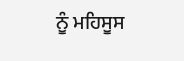ਨੂੰ ਮਹਿਸੂਸ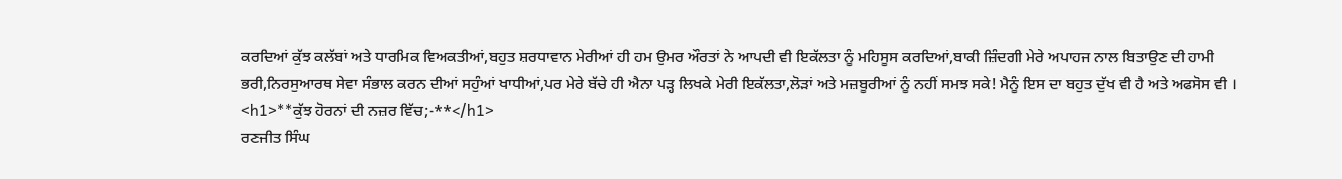ਕਰਦਿਆਂ ਕੁੱਝ ਕਲੱਬਾਂ ਅਤੇ ਧਾਰਮਿਕ ਵਿਅਕਤੀਆਂ,ਬਹੁਤ ਸ਼ਰਧਾਵਾਨ ਮੇਰੀਆਂ ਹੀ ਹਮ ਉਮਰ ਔਰਤਾਂ ਨੇ ਆਪਦੀ ਵੀ ਇਕੱਲਤਾ ਨੂੰ ਮਹਿਸੂਸ ਕਰਦਿਆਂ,ਬਾਕੀ ਜ਼ਿੰਦਗੀ ਮੇਰੇ ਅਪਾਹਜ ਨਾਲ ਬਿਤਾਉਣ ਦੀ ਹਾਮੀ ਭਰੀ,ਨਿਰਸੁਆਰਥ ਸੇਵਾ ਸੰਭਾਲ ਕਰਨ ਦੀਆਂ ਸਹੁੰਆਂ ਖਾਧੀਆਂ,ਪਰ ਮੇਰੇ ਬੱਚੇ ਹੀ ਐਨਾ ਪੜ੍ਹ ਲਿਖਕੇ ਮੇਰੀ ਇਕੱਲਤਾ,ਲੋੜਾਂ ਅਤੇ ਮਜ਼ਬੂਰੀਆਂ ਨੂੰ ਨਹੀਂ ਸਮਝ ਸਕੇ! ਮੈਨੂੰ ਇਸ ਦਾ ਬਹੁਤ ਦੁੱਖ ਵੀ ਹੈ ਅਤੇ ਅਫਸੋਸ ਵੀ ।
<h1>**ਕੁੱਝ ਹੋਰਨਾਂ ਦੀ ਨਜ਼ਰ ਵਿੱਚ;-**</h1>
ਰਣਜੀਤ ਸਿੰਘ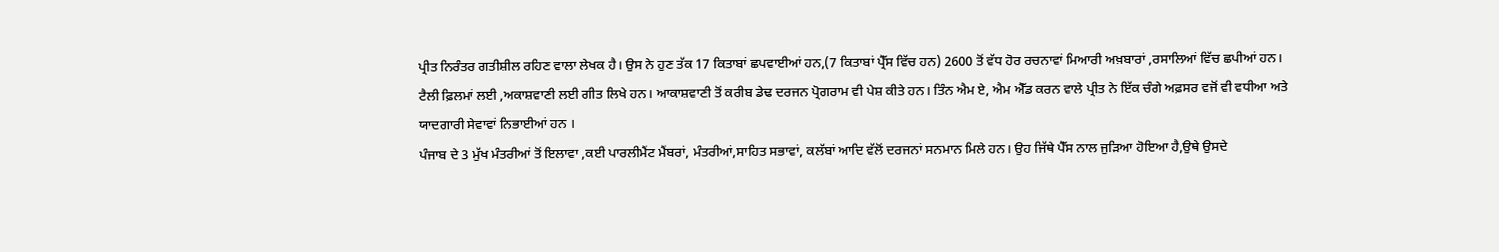ਪ੍ਰੀਤ ਨਿਰੰਤਰ ਗਤੀਸ਼ੀਲ ਰਹਿਣ ਵਾਲਾ ਲੇਖਕ ਹੈ। ਉਸ ਨੇ ਹੁਣ ਤੱਕ 17 ਕਿਤਾਬਾਂ ਛਪਵਾਈਆਂ ਹਨ,(7 ਕਿਤਾਬਾਂ ਪ੍ਰੈੱਸ ਵਿੱਚ ਹਨ) 2600 ਤੋਂ ਵੱਧ ਹੋਰ ਰਚਨਾਵਾਂ ਮਿਆਰੀ ਅਖ਼ਬਾਰਾਂ ,ਰਸਾਲਿਆਂ ਵਿੱਚ ਛਪੀਆਂ ਹਨ। ਟੈਲੀ ਫ਼ਿਲਮਾਂ ਲਈ ,ਅਕਾਸ਼ਵਾਣੀ ਲਈ ਗੀਤ ਲਿਖੇ ਹਨ। ਆਕਾਸ਼ਵਾਣੀ ਤੋਂ ਕਰੀਬ ਡੇਢ ਦਰਜਨ ਪ੍ਰੋਗਰਾਮ ਵੀ ਪੇਸ਼ ਕੀਤੇ ਹਨ। ਤਿੰਨ ਐਮ ਏ, ਐਮ ਐੱਡ ਕਰਨ ਵਾਲੇ ਪ੍ਰੀਤ ਨੇ ਇੱਕ ਚੰਗੇ ਅਫ਼ਸਰ ਵਜੋਂ ਵੀ ਵਧੀਆ ਅਤੇ ਯਾਦਗਾਰੀ ਸੇਵਾਵਾਂ ਨਿਭਾਈਆਂ ਹਨ ।
ਪੰਜਾਬ ਦੇ 3 ਮੁੱਖ ਮੰਤਰੀਆਂ ਤੋਂ ਇਲਾਵਾ ,ਕਈ ਪਾਰਲੀਮੈਂਟ ਮੈਂਬਰਾਂ, ਮੰਤਰੀਆਂ,ਸਾਹਿਤ ਸਭਾਵਾਂ, ਕਲੱਬਾਂ ਆਦਿ ਵੱਲੋਂ ਦਰਜਨਾਂ ਸਨਮਾਨ ਮਿਲੇ ਹਨ। ਉਹ ਜਿੱਥੇ ਪੈੱਸ ਨਾਲ ਜੁੜਿਆ ਹੋਇਆ ਹੈ,ਉਥੇ ਉਸਦੇ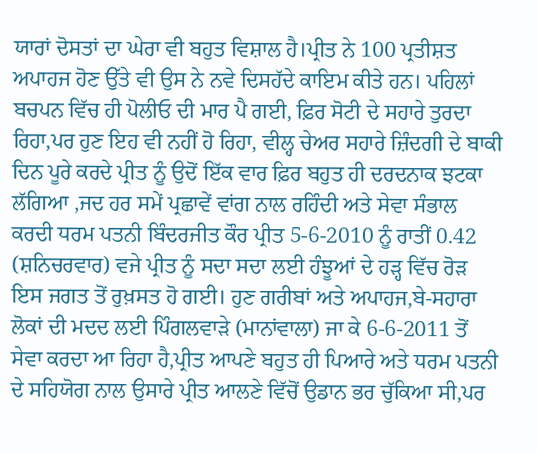ਯਾਰਾਂ ਦੋਸਤਾਂ ਦਾ ਘੇਰਾ ਵੀ ਬਹੁਤ ਵਿਸ਼ਾਲ ਹੈ।ਪ੍ਰੀਤ ਨੇ 100 ਪ੍ਰਤੀਸ਼ਤ ਅਪਾਹਜ ਹੋਣ ਉੱਤੇ ਵੀ ਉਸ ਨੇ ਨਵੇ ਦਿਸਹੱਦੇ ਕਾਇਮ ਕੀਤੇ ਹਨ। ਪਹਿਲਾਂ ਬਚਪਨ ਵਿੱਚ ਹੀ ਪੋਲੀਓ ਦੀ ਮਾਰ ਪੈ ਗਈ, ਫ਼ਿਰ ਸੋਟੀ ਦੇ ਸਹਾਰੇ ਤੁਰਦਾ ਰਿਹਾ,ਪਰ ਹੁਣ ਇਹ ਵੀ ਨਹੀਂ ਹੋ ਰਿਹਾ, ਵੀਲ੍ਹ ਚੇਅਰ ਸਹਾਰੇ ਜ਼ਿੰਦਗੀ ਦੇ ਬਾਕੀ ਦਿਨ ਪੂਰੇ ਕਰਦੇ ਪ੍ਰੀਤ ਨੂੰ ਉਦੋਂ ਇੱਕ ਵਾਰ ਫ਼ਿਰ ਬਹੁਤ ਹੀ ਦਰਦਨਾਕ ਝਟਕਾ ਲੱਗਿਆ ,ਜਦ ਹਰ ਸਮੇਂ ਪ੍ਰਛਾਵੇਂ ਵਾਂਗ ਨਾਲ ਰਹਿੰਦੀ ਅਤੇ ਸੇਵਾ ਸੰਭਾਲ ਕਰਦੀ ਧਰਮ ਪਤਨੀ ਬਿੰਦਰਜੀਤ ਕੌਰ ਪ੍ਰੀਤ 5-6-2010 ਨੂੰ ਰਾਤੀਂ 0.42 (ਸ਼ਨਿਚਰਵਾਰ) ਵਜੇ ਪ੍ਰੀਤ ਨੂੰ ਸਦਾ ਸਦਾ ਲਈ ਹੰਝੂਆਂ ਦੇ ਹੜ੍ਹ ਵਿੱਚ ਰੋੜ ਇਸ ਜਗਤ ਤੋਂ ਰੁਖ਼ਸਤ ਹੋ ਗਈ। ਹੁਣ ਗਰੀਬਾਂ ਅਤੇ ਅਪਾਹਜ,ਬੇ-ਸਹਾਰਾ ਲੋਕਾਂ ਦੀ ਮਦਦ ਲਈ ਪਿੰਗਲਵਾੜੇ (ਮਾਨਾਂਵਾਲਾ) ਜਾ ਕੇ 6-6-2011 ਤੋਂ ਸੇਵਾ ਕਰਦਾ ਆ ਰਿਹਾ ਹੈ,ਪ੍ਰੀਤ ਆਪਣੇ ਬਹੁਤ ਹੀ ਪਿਆਰੇ ਅਤੇ ਧਰਮ ਪਤਨੀ ਦੇ ਸਹਿਯੋਗ ਨਾਲ ਉਸਾਰੇ ਪ੍ਰੀਤ ਆਲਣੇ ਵਿੱਚੋਂ ਉਡਾਨ ਭਰ ਚੁੱਕਿਆ ਸੀ,ਪਰ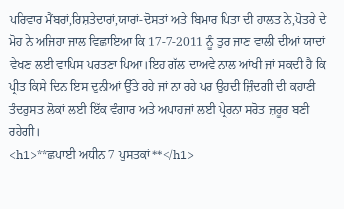ਪਰਿਵਾਰ ਮੈਂਬਰਾਂ,ਰਿਸ਼ਤੇਦਾਰਾਂ,ਯਾਰਾਂ-ਦੋਸਤਾਂ ਅਤੇ ਬਿਮਾਰ ਪਿਤਾ ਦੀ ਹਾਲਤ ਨੇ,ਪੋਤਰੇ ਦੇ ਮੋਹ ਨੇ ਅਜਿਹਾ ਜਾਲ ਵਿਛਾਇਆ ਕਿ 17-7-2011 ਨੂੰ ਤੁਰ ਜਾਣ ਵਾਲੀ ਦੀਆਂ ਯਾਦਾਂ ਵੇਖਣ ਲਈ ਵਾਪਿਸ ਪਰਤਣਾ ਪਿਆ।ਇਹ ਗੱਲ ਦਾਅਵੇ ਨਾਲ ਆਂਖੀ ਜਾਂ ਸਕਦੀ ਹੈ ਕਿ ਪ੍ਰੀਤ ਕਿਸੇ ਦਿਨ ਇਸ ਦੁਨੀਆਂ ਉੱਤੇ ਰਹੇ ਜਾਂ ਨਾ ਰਹੇ ਪਰ ਉਹਦੀ ਜ਼ਿੰਦਗੀ ਦੀ ਕਹਾਣੀ ਤੰਦਰੁਸਤ ਲੋਕਾਂ ਲਈ ਇੱਕ ਵੰਗਾਰ ਅਤੇ ਅਪਾਹਜਾਂ ਲਈ ਪ੍ਰੇਰਨਾ ਸਰੋਤ ਜ਼ਰੂਰ ਬਣੀ ਰਹੇਗੀ।
<h1>**ਛਪਾਈ ਅਧੀਨ 7 ਪੁਸਤਕਾਂ**</h1>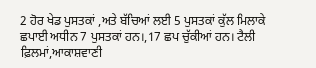2 ਹੋਰ ਖੇਡ ਪੁਸਤਕਾਂ ,ਅਤੇ ਬੱਚਿਆਂ ਲਈ 5 ਪੁਸਤਕਾਂ ਕੁੱਲ ਮਿਲਾਕੇ ਛਪਾਈ ਅਧੀਨ 7 ਪੁਸਤਕਾਂ ਹਨ।,17 ਛਪ ਚੁੱਕੀਆਂ ਹਨ। ਟੈਲੀ ਫ਼ਿਲਮਾਂ,ਆਕਾਸ਼ਵਾਣੀ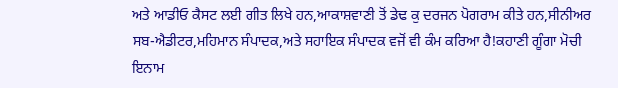ਅਤੇ ਆਡੀਓ ਕੈਸਟ ਲਈ ਗੀਤ ਲਿਖੇ ਹਨ,ਆਕਾਸ਼ਵਾਣੀ ਤੋਂ ਡੇਢ ਕੁ ਦਰਜਨ ਪੋਗਰਾਮ ਕੀਤੇ ਹਨ,ਸੀਨੀਅਰ ਸਬ-ਐਡੀਟਰ,ਮਹਿਮਾਨ ਸੰਪਾਦਕ,ਅਤੇ ਸਹਾਇਕ ਸੰਪਾਦਕ ਵਜੋਂ ਵੀ ਕੰਮ ਕਰਿਆ ਹੈ!ਕਹਾਣੀ ਗੂੰਗਾ ਮੋਚੀ ਇਨਾਮ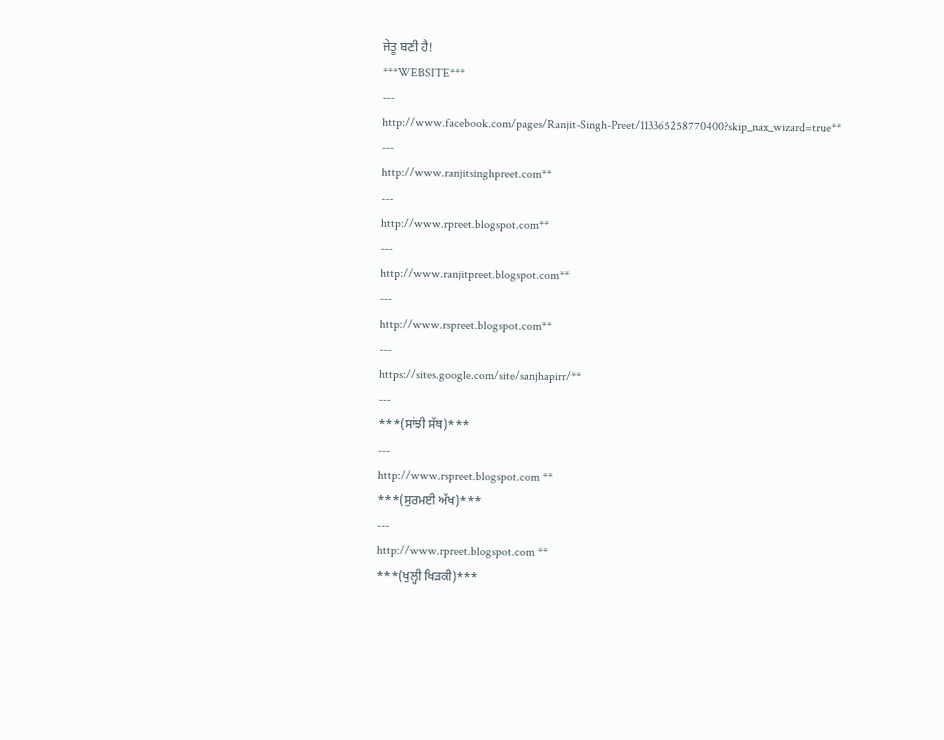ਜੇਤੂ ਬਣੀ ਹੈ!
***WEBSITE***
---
http://www.facebook.com/pages/Ranjit-Singh-Preet/113365258770400?skip_nax_wizard=true**
---
http://www.ranjitsinghpreet.com**
---
http://www.rpreet.blogspot.com**
---
http://www.ranjitpreet.blogspot.com**
---
http://www.rspreet.blogspot.com**
---
https://sites.google.com/site/sanjhapirr/**
---
***(ਸਾਂਝੀ ਸੱਥ)***
---
http://www.rspreet.blogspot.com **
***(ਸੁਰਮਈ ਅੱਖ)***
---
http://www.rpreet.blogspot.com **
***(ਖੁਲ੍ਹੀ ਖਿੜਕੀ)***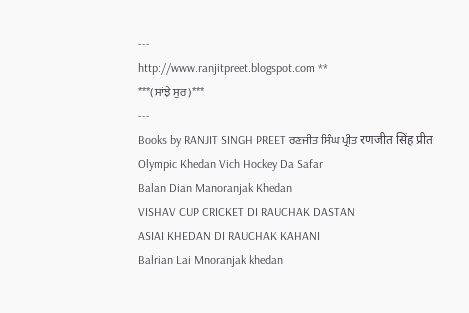---
http://www.ranjitpreet.blogspot.com **
***(ਸਾਂਝੇ ਸੁਰ)***
---
Books by RANJIT SINGH PREET ਰਣਜੀਤ ਸਿੰਘ ਪ੍ਰੀਤ रणजीत सिंह प्रीत
Olympic Khedan Vich Hockey Da Safar
Balan Dian Manoranjak Khedan
VISHAV CUP CRICKET DI RAUCHAK DASTAN
ASIAI KHEDAN DI RAUCHAK KAHANI
Balrian Lai Mnoranjak khedan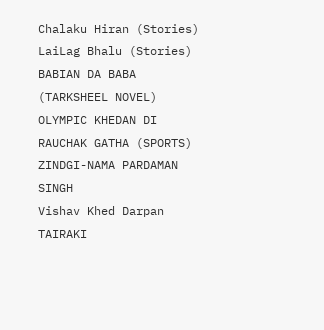Chalaku Hiran (Stories)
LaiLag Bhalu (Stories)
BABIAN DA BABA (TARKSHEEL NOVEL)
OLYMPIC KHEDAN DI RAUCHAK GATHA (SPORTS)
ZINDGI-NAMA PARDAMAN SINGH
Vishav Khed Darpan
TAIRAKI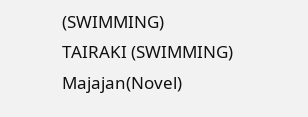(SWIMMING)
TAIRAKI (SWIMMING)
Majajan(Novel)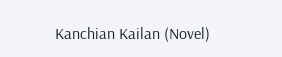Kanchian Kailan (Novel)